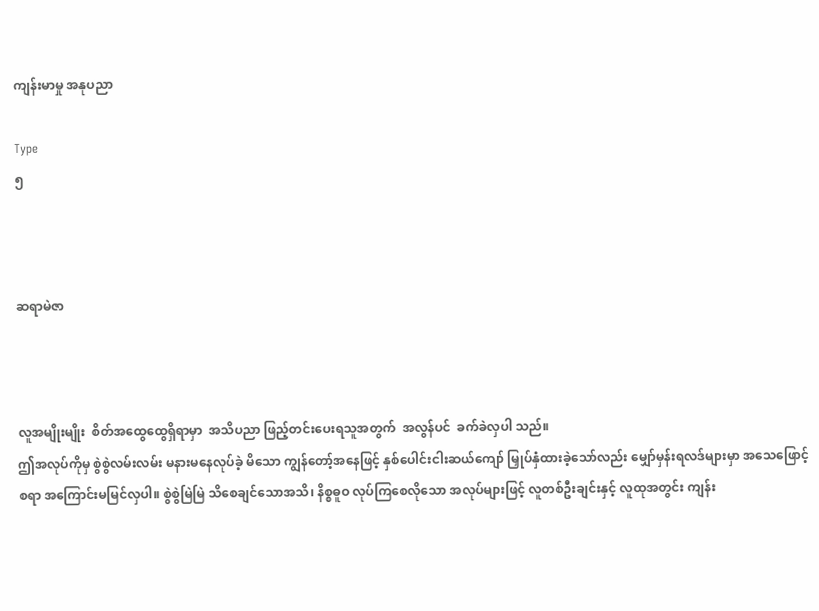ကျန်းမာမှု အနုပညာ

Type
၅



ဆရာမဲဇာ



လူအမျိုးမျိုး  စိတ်အထွေထွေရှိရာမှာ  အသိပညာ ဖြည့်တင်းပေးရသူအတွက်  အလွန်ပင်  ခက်ခဲလှပါ သည်။
ဤအလုပ်ကိုမှ စွဲစွဲလမ်းလမ်း မနားမနေလုပ်ခဲ့ မိသော ကျွန်တော့်အနေဖြင့် နှစ်ပေါင်းငါးဆယ်ကျော် မြှုပ်နှံထားခဲ့သော်လည်း မျှော်မှန်းရလဒ်များမှာ အသေဖြောင့်စရာ အကြောင်းမမြင်လှပါ။ စွဲစွဲမြဲမြဲ သိစေချင်သောအသိ၊ နိစ္စဓူဝ လုပ်ကြစေလိုသော အလုပ်များဖြင့် လူတစ်ဦးချင်းနှင့် လူထုအတွင်း ကျန်း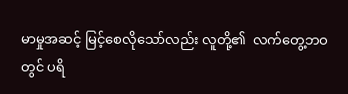မာမှုအဆင့် မြင့်စေလိုသော်လည်း လူတို့၏  လက်တွေ့ဘဝတွင် ပရိ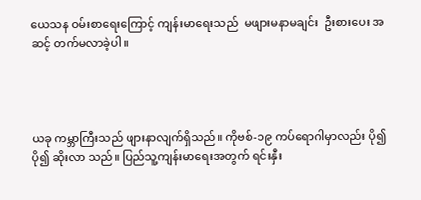ယေသန ဝမ်းစာရေးကြောင့် ကျန်းမာရေးသည်  မဖျားမနာမချင်း  ဦးစားပေး အဆင့် တက်မလာခဲ့ပါ။




ယခု ကမ္ဘာကြီးသည် ဖျားနာလျက်ရှိသည်။ ကိုဗစ်-၁၉ ကပ်ရောဂါမှာလည်း ပို၍ ပို၍ ဆိုးလာ သည်။ ပြည်သူ့ကျန်းမာရေးအတွက် ရင်းနှီး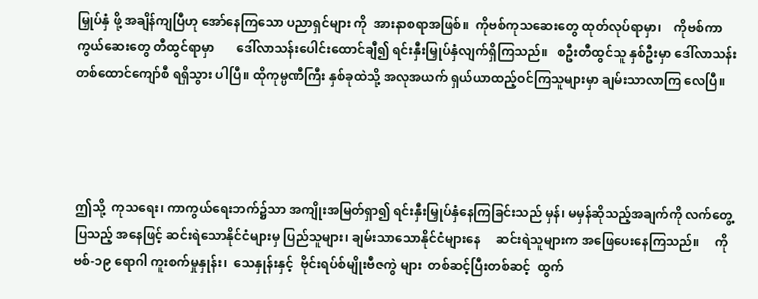မြှုပ်နှံ ဖို့ အချိန်ကျပြီဟု အော်နေကြသော ပညာရှင်များ ကို  အားနာစရာအဖြစ်။  ကိုဗစ်ကုသဆေးတွေ ထုတ်လုပ်ရာမှာ၊    ကိုဗစ်ကာကွယ်ဆေးတွေ တီထွင်ရာမှာ       ဒေါ်လာသန်းပေါင်းထောင်ချီ၍ ရင်းနှီးမြှုပ်နှံလျက်ရှိကြသည်။   စဦးတီထွင်သူ နှစ်ဦးမှာ ဒေါ်လာသန်းတစ်ထောင်ကျော်စီ ရရှိသွား ပါပြီ။ ထိုကုမ္ပဏီကြီး နှစ်ခုထဲသို့ အလုအယက် ရှယ်ယာထည့်ဝင်ကြသူများမှာ ချမ်းသာလာကြ လေပြီ။




ဤသို့  ကုသရေး၊ ကာကွယ်ရေးဘက်၌သာ အကျိုးအမြတ်ရှာ၍ ရင်းနှီးမြှုပ်နှံနေကြခြင်းသည် မှန်၊ မမှန်ဆိုသည့်အချက်ကို လက်တွေ့ပြသည့် အနေဖြင့် ဆင်းရဲသောနိုင်ငံများမှ ပြည်သူများ၊ ချမ်းသာသောနိုင်ငံများနေ     ဆင်းရဲသူများက အဖြေပေးနေကြသည်။     ကိုဗစ်-၁၉ ရောဂါ ကူးစက်မှုနှုန်း၊  သေနှုန်းနှင့်  ဗိုင်းရပ်စ်မျိုးဗီဇကွဲ များ  တစ်ဆင့်ပြီးတစ်ဆင့်  ထွက်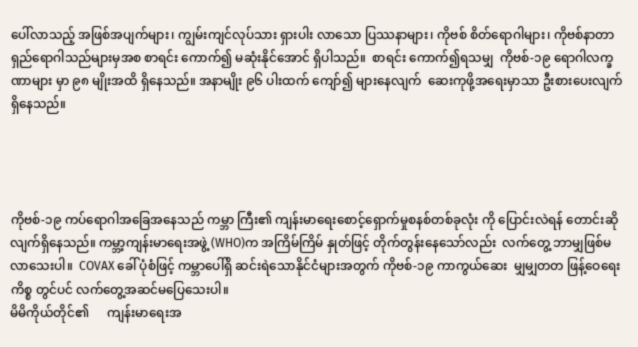ပေါ်လာသည့် အဖြစ်အပျက်များ၊ ကျွမ်းကျင်လုပ်သား ရှားပါး လာသော ပြဿနာများ၊ ကိုဗစ် စိတ်ရောဂါများ၊ ကိုဗစ်နာတာရှည်ရောဂါသည်များမှအစ စာရင်း ကောက်၍ မဆုံးနိုင်အောင် ရှိပါသည်။  စာရင်း ကောက်၍ရသမျှ  ကိုဗစ်-၁၉ ရောဂါလက္ခဏာများ မှာ ၉၈ မျိုးအထိ ရှိနေသည်။ အနာမျိုး ၉၆ ပါးထက် ကျော်၍ များနေလျက်  ဆေးကုဖို့အရေးမှာသာ ဦးစားပေးလျက်ရှိနေသည်။




ကိုဗစ်-၁၉ ကပ်ရောဂါအခြေအနေသည် ကမ္ဘာ ကြီး၏ ကျန်းမာရေးစောင့်ရှောက်မှုစနစ်တစ်ခုလုံး ကို ပြောင်းလဲရန် တောင်းဆိုလျက်ရှိနေသည်။ ကမ္ဘာ့ကျန်းမာရေးအဖွဲ့ (WHO)က အကြိမ်ကြိမ် နှုတ်ဖြင့် တိုက်တွန်းနေသော်လည်း  လက်တွေ့ ဘာမျှဖြစ်မလာသေးပါ။  COVAX ခေါ် ပုံစံဖြင့် ကမ္ဘာပေါ်ရှိ ဆင်းရဲသောနိုင်ငံများအတွက် ကိုဗစ်-၁၉ ကာကွယ်ဆေး  မျှမျှတတ ဖြန့်ဝေရေးကိစ္စ တွင်ပင် လက်တွေ့အဆင်မပြေသေးပါ။
မိမိကိုယ်တိုင်၏      ကျန်းမာရေးအ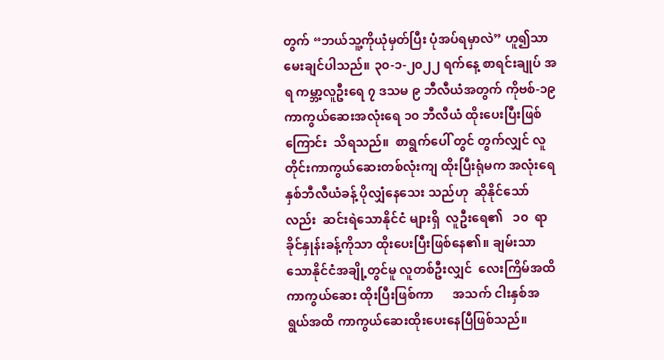တွက် “ဘယ်သူ့ကိုယုံမှတ်ပြီး ပုံအပ်ရမှာလဲ” ဟူ၍သာ မေးချင်ပါသည်။ ၃၀-၁-၂၀၂၂ ရက်နေ့ စာရင်းချုပ် အရ ကမ္ဘာ့လူဦးရေ ၇ ဒသမ ၉ ဘီလီယံအတွက် ကိုဗစ်-၁၉ ကာကွယ်ဆေးအလုံးရေ ၁၀ ဘီလီယံ ထိုးပေးပြီးဖြစ်ကြောင်း  သိရသည်။  စာရွက်ပေါ် တွင် တွက်လျှင် လူတိုင်းကာကွယ်ဆေးတစ်လုံးကျ ထိုးပြီးရုံမက အလုံးရေ နှစ်ဘီလီယံခန့် ပိုလျှံနေသေး သည်ဟု  ဆိုနိုင်သော်လည်း  ဆင်းရဲသောနိုင်ငံ များရှိ  လူဦးရေ၏   ၁၀  ရာခိုင်နှုန်းခန့်ကိုသာ ထိုးပေးပြီးဖြစ်နေ၏။ ချမ်းသာသောနိုင်ငံအချို့တွင်မူ လူတစ်ဦးလျှင်  လေးကြိမ်အထိ  ကာကွယ်ဆေး ထိုးပြီးဖြစ်ကာ      အသက် ငါးနှစ်အရွယ်အထိ ကာကွယ်ဆေးထိုးပေးနေပြီဖြစ်သည်။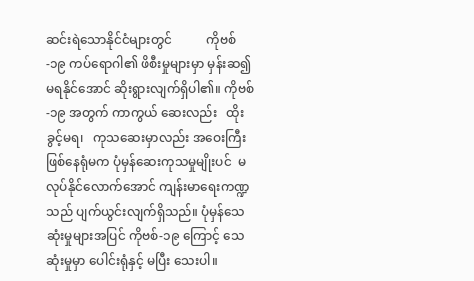ဆင်းရဲသောနိုင်ငံများတွင်           ကိုဗစ်-၁၉ ကပ်ရောဂါ၏ ဖိစီးမှုများမှာ မှန်းဆ၍မရနိုင်အောင် ဆိုးရွားလျက်ရှိပါ၏။ ကိုဗစ်-၁၉ အတွက် ကာကွယ် ဆေးလည်း   ထိုးခွင့်မရ၊   ကုသဆေးမှာလည်း အဝေးကြီးဖြစ်နေရုံမက ပုံမှန်ဆေးကုသမှုမျိုးပင်  မလုပ်နိုင်လောက်အောင် ကျန်းမာ‌ရေးကဏ္ဍသည် ပျက်ယွင်းလျက်ရှိသည်။ ပုံမှန်သေဆုံးမှုများအပြင် ကိုဗစ်-၁၉ ကြောင့် သေဆုံးမှုမှာ ပေါင်းရုံနှင့် မပြီး သေးပါ။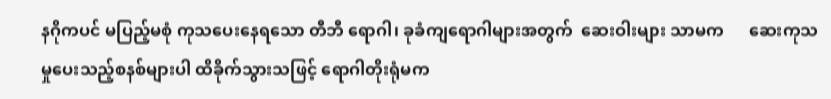နဂိုကပင် မပြည့်မစုံ ကုသပေးနေရသော တီဘီ ရောဂါ၊ ခုခံကျရောဂါများအတွက်  ဆေးဝါးများ သာမက      ဆေးကုသမှုပေးသည့်စနစ်များပါ ထိခိုက်သွားသဖြင့် ရောဂါတိုးရုံမက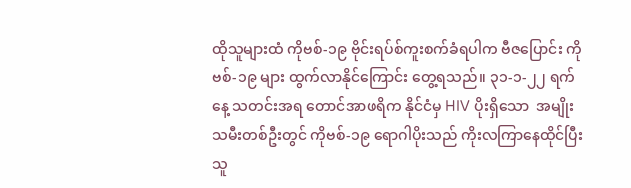ထိုသူများထံ ကိုဗစ်-၁၉ ဗိုင်းရပ်စ်ကူးစက်ခံရပါက ဗီဇပြောင်း ကိုဗစ်-၁၉ များ ထွက်လာနိုင်ကြောင်း တွေ့ရသည်။ ၃၁-၁-၂၂ ရက်နေ့ သတင်းအရ တောင်အာဖရိက နိုင်ငံမှ HIV ပိုးရှိသော  အမျိုးသမီးတစ်ဦးတွင် ကိုဗစ်-၁၉ ရောဂါပိုးသည် ကိုးလကြာနေထိုင်ပြီး သူ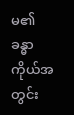မ၏ ခန္ဓာကိုယ်အတွင်း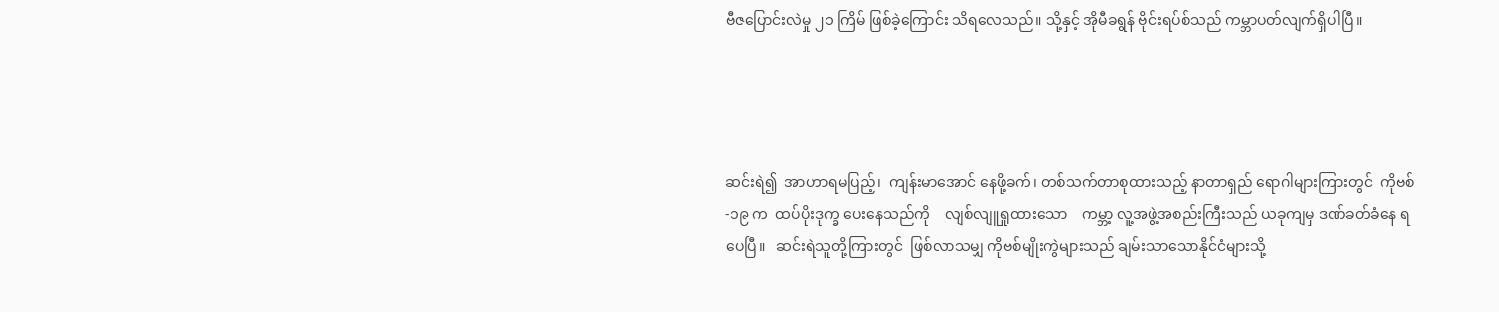ဗီဇပြောင်းလဲမှု ၂၁ ကြိမ် ဖြစ်ခဲ့ကြောင်း သိရလေသည်။ သို့နှင့် အိုမီခရွန် ဗိုင်းရပ်စ်သည် ကမ္ဘာပတ်လျက်ရှိပါပြီ။




ဆင်းရဲ၍  အာဟာရမပြည့်၊  ကျန်းမာအောင် နေဖို့ခက်၊ တစ်သက်တာစုထားသည့် နာတာရှည် ရောဂါများကြားတွင်  ကိုဗစ်-၁၉ က  ထပ်ပိုးဒုက္ခ ပေးနေသည်ကို    လျစ်လျူရှုထားသော    ကမ္ဘာ့ လူ့အဖွဲ့အစည်းကြီးသည် ယခုကျမှ ဒဏ်ခတ်ခံနေ ရပေပြီ။   ဆင်းရဲသူတို့ကြားတွင်  ဖြစ်လာသမျှ ကိုဗစ်မျိုးကွဲများသည် ချမ်းသာသောနိုင်ငံများသို့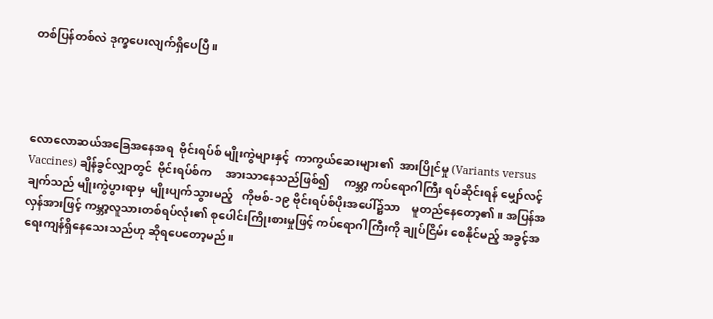တစ်ပြန်တစ်လဲ ဒုက္ခပေးလျက်ရှိပေပြီ။




လောလောဆယ်အခြေအနေအရ  ဗိုင်းရပ်စ် မျိုးကွဲများနှင့်  ကာကွယ်ဆေးများ၏  အားပြိုင်မှု (Variants versus Vaccines) ချိန်ခွင်လျှာတွင်  ဗိုင်းရပ်စ်က     အားသာနေသည်ဖြစ်၍     ကမ္ဘာ့ ကပ်ရောဂါကြီး ရပ်ဆိုင်းရန် မျှော်လင့်ချက်သည် မျိုးကွဲပွားရာမှ  မျိုးပျက်သွားမည့်   ကိုဗစ်-၁၉ ဗိုင်းရပ်စ်ပိုးအပေါ်၌သာ    မူတည်နေတော့၏။ အပြန်အလှန်အားဖြင့် ကမ္ဘာ့လူသားတစ်ရပ်လုံး၏ စုပေါင်းကြိုးစားမှုဖြင့် ကပ်ရောဂါကြီးကို ချုပ်ငြိမ်း စေနိုင်မည့် အခွင့်အရေးကျန်ရှိနေသေးသည်ဟု ဆိုရပေတော့မည်။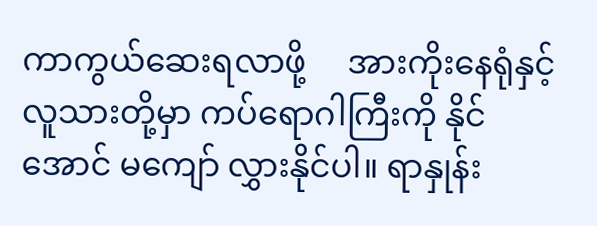ကာကွယ်ဆေးရလာဖို့     အားကိုးနေရုံနှင့် လူသားတို့မှာ ကပ်ရောဂါကြီးကို နိုင်အောင် မကျော် လွှားနိုင်ပါ။ ရာနှုန်း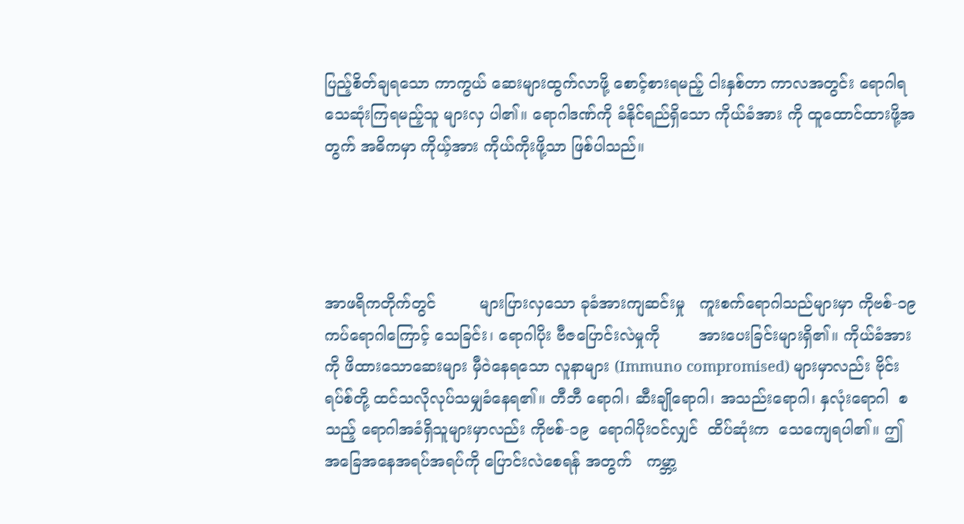ပြည့်စိတ်ချရသော ကာကွယ် ဆေးများထွက်လာဖို့ စောင့်စားရမည့် ငါးနှစ်တာ ကာလအတွင်း ရောဂါရသေဆုံးကြရမည့်သူ များလှ ပါ၏။ ရောဂါဒဏ်ကို ခံနိုင်ရည်ရှိသော ကိုယ်ခံအား ကို ထူထောင်ထားဖို့အတွက် အဓိကမှာ ကိုယ့်အား ကိုယ်ကိုးဖို့သာ ဖြစ်ပါသည်။




အာဖရိကတိုက်တွင်         များပြားလှသော ခုခံအားကျဆင်းမှု   ကူးစက်ရောဂါသည်များမှာ ကိုဗစ်-၁၉ ကပ်ရောဂါကြောင့် သေခြင်း၊ ရောဂါပိုး ဗီဇပြောင်းလဲမှုကို        အားပေးခြင်းများရှိ၏။ ကိုယ်ခံအားကို ဖိထားသောဆေးများ မှီဝဲနေရသော လူနာများ (Immuno compromised) များမှာလည်း ဗိုင်းရပ်စ်တို့ ထင်သလိုလုပ်သမျှခံနေရ၏။ တီဘီ ရောဂါ၊ ဆီးချိုရောဂါ၊ အသည်းရောဂါ၊ နှလုံးရောဂါ  စသည့် ရောဂါအခံရှိသူများမှာလည်း ကိုဗစ်-၁၉  ရောဂါပိုးဝင်လျှင်  ထိပ်ဆုံးက  သေကျေရပါ၏။ ဤအခြေအနေအရပ်အရပ်ကို ပြောင်းလဲစေရန် အတွက်   ကမ္ဘာ့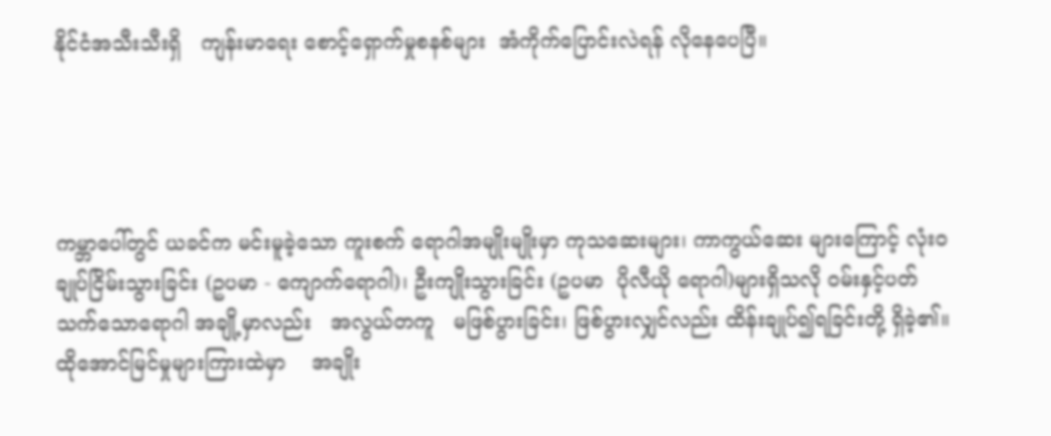နိုင်ငံအသီးသီးရှိ   ကျန်းမာရေး စောင့်ရှောက်မှုစနစ်များ  အံကိုက်ပြောင်းလဲရန် လိုနေပေပြီ။




ကမ္ဘာပေါ်တွင် ယခင်က မင်းမူခဲ့သော ကူးစက် ရောဂါအမျိုးမျိုးမှာ ကုသဆေးများ၊ ကာကွယ်ဆေး များကြောင့် လုံးဝချုပ်ငြိမ်းသွားခြင်း (ဥပမာ - ကျောက်ရောဂါ)၊ ဦးကျိုးသွားခြင်း (ဥပမာ  ပိုလီယို ရောဂါ)များရှိသလို ဝမ်းနှင့်ပတ်သက်သောရောဂါ အချို့မှာလည်း   အလွယ်တကူ   မဖြစ်ပွားခြင်း၊ ဖြစ်ပွားလျှင်လည်း ထိန်းချုပ်၍ရခြင်းတို့ ရှိခဲ့၏။ ထိုအောင်မြင်မှုများကြားထဲမှာ    အချိုး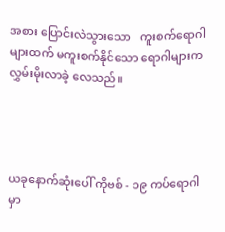အစား ပြောင်းလဲသွားသော   ကူးစက်ရောဂါများထက် မကူးစက်နိုင်သော ရောဂါများက လွှမ်းမိုးလာခဲ့ လေသည်။




ယခုနောက်ဆုံးပေါ် ကိုဗစ် - ၁၉ ကပ်ရောဂါ မှာ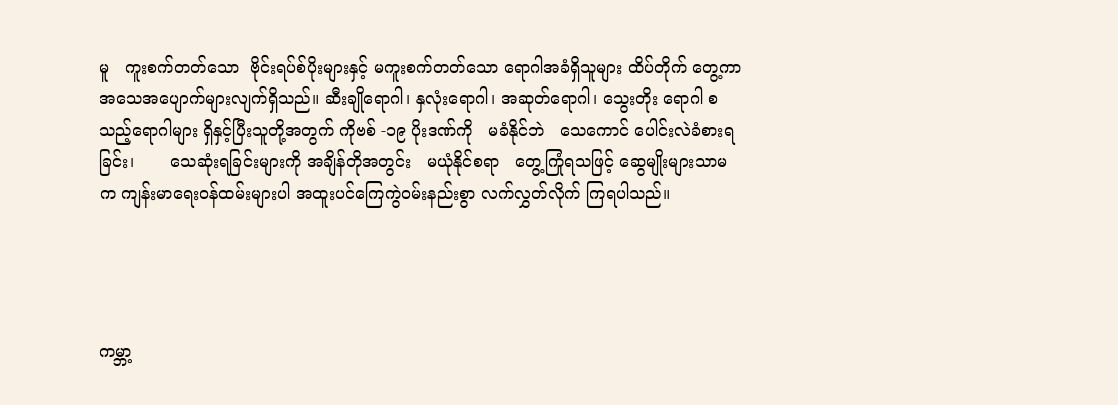မူ   ကူးစက်တတ်သော  ဗိုင်းရပ်စ်ပိုးများနှင့် မကူးစက်တတ်သော ရောဂါအခံရှိသူများ ထိပ်တိုက် တွေ့ကာ    အသေအပျောက်များလျက်ရှိသည်။ ဆီးချိုရောဂါ၊ နှလုံးရောဂါ၊ အဆုတ်ရောဂါ၊ သွေးတိုး ရောဂါ စသည့်ရောဂါများ ရှိနှင့်ပြီးသူတို့အတွက် ကိုဗစ် -၁၉ ပိုးဒဏ်ကို   မခံနိုင်ဘဲ   သေကောင် ပေါင်းလဲခံစားရခြင်း၊       သေဆုံးရခြင်းများကို အချိန်တိုအတွင်း   မယုံနိုင်စရာ   တွေ့ကြုံရသဖြင့် ဆွေမျိုးများသာမက ကျန်းမာရေးဝန်ထမ်းများပါ အထူးပင်ကြေကွဲဝမ်းနည်းစွာ လက်လွှတ်လိုက် ကြရပါသည်။




ကမ္ဘာ့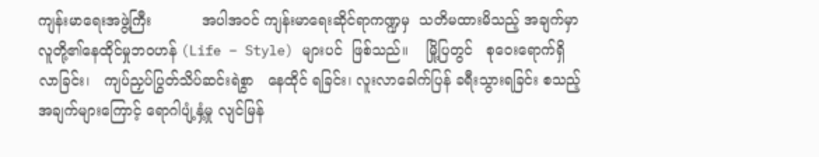ကျန်းမာရေးအဖွဲ့ကြီး           အပါအဝင် ကျန်းမာရေးဆိုင်ရာကဏ္ဍမှ  သတိမထားမိသည့် အချက်မှာ လူတို့၏နေထိုင်မှုဘဝဟန် (Life – Style) များပင်  ဖြစ်သည်။    မြို့ပြတွင်   စုဝေးရောက်ရှိ လာခြင်း၊   ကျပ်ညှပ်ပြွတ်သိပ်ဆင်းရဲစွာ   နေထိုင် ရခြင်း၊ လူးလာခေါက်ပြန် ခရီးသွားရခြင်း စသည့် အချက်များကြောင့် ရောဂါပျံ့နှံ့မှု လျင်မြန်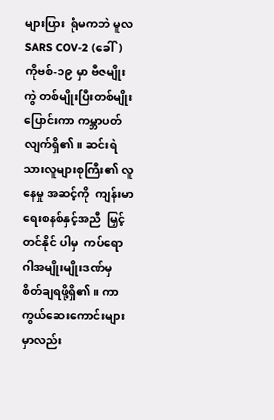များပြား  ရုံမကဘဲ မူလ SARS COV-2 (ခေါ်) ကိုဗစ်-၁၉ မှာ ဗီဇမျိုးကွဲ တစ်မျိုးပြီးတစ်မျိုးပြောင်းကာ ကမ္ဘာပတ်  လျက်ရှိ၏။ ဆင်းရဲသားလူများစုကြီး၏ လူနေမှု အဆင့်ကို  ကျန်းမာရေးစနစ်နှင့်အညီ  မြှင့်တင်နိုင် ပါမှ  ကပ်ရောဂါအမျိုးမျိုးဒဏ်မှ  စိတ်ချရဖို့ရှိ၏။ ကာကွယ်ဆေးကောင်းများမှာလည်း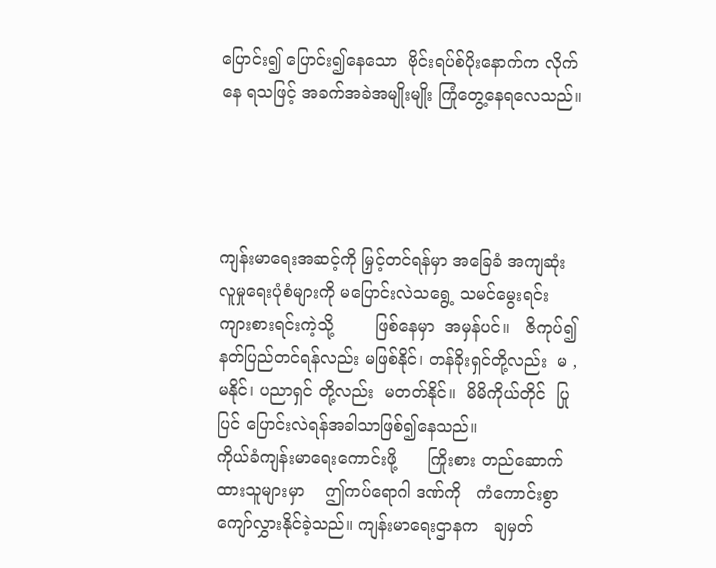ပြောင်း၍ ပြောင်း၍နေသော  ဗိုင်းရပ်စ်ပိုးနောက်က လိုက်နေ ရသဖြင့် အခက်အခဲအမျိုးမျိုး ကြုံတွေ့နေရလေသည်။




ကျန်းမာရေးအဆင့်ကို မြှင့်တင်ရန်မှာ အခြေခံ အကျဆုံး လူမှုရေးပုံစံများကို မပြောင်းလဲသရွေ့ သမင်မွေးရင်း      ကျားစားရင်းကဲ့သို့        ဖြစ်နေမှာ  အမှန်ပင်။   ဇိကုပ်၍    နတ်ပြည်တင်ရန်လည်း မဖြစ်နိုင်၊ တန်ခိုးရှင်တို့လည်း  မ , မနိုင်၊ ပညာရှင် တို့လည်း  မတတ်နိုင်။  မိမိကိုယ်တိုင်  ပြုပြင် ပြောင်းလဲရန်အခါသာဖြစ်၍နေသည်။
ကိုယ်ခံကျန်းမာရေးကောင်းဖို့      ကြိုးစား တည်ဆောက်ထားသူများမှာ    ဤကပ်ရောဂါ ဒဏ်ကို   ကံကောင်းစွာ    ကျော်လွှားနိုင်ခဲ့သည်။ ကျန်းမာရေးဌာနက   ချမှတ်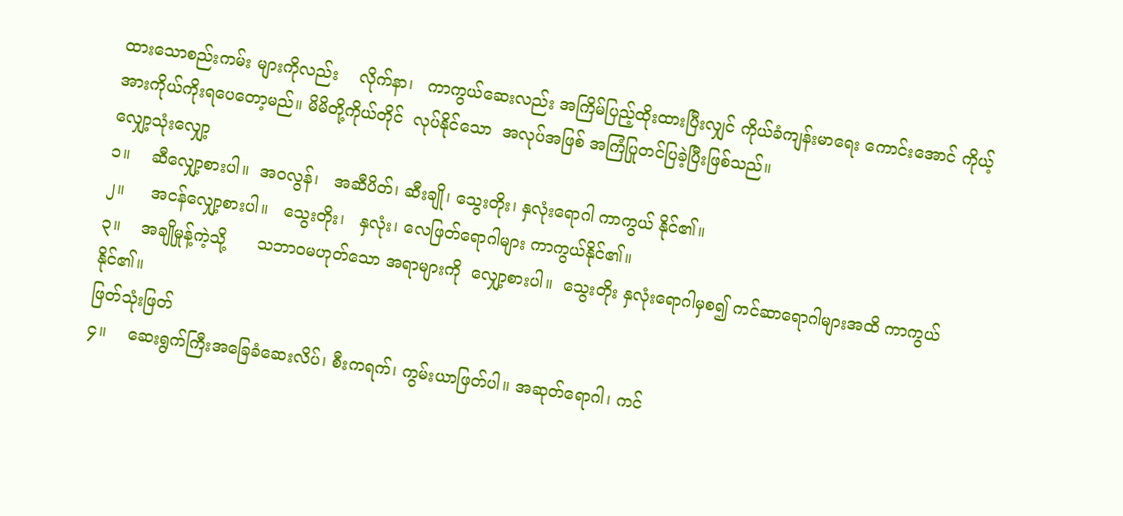ထားသောစည်းကမ်း များကိုလည်း    လိုက်နာ၊   ကာကွယ်ဆေးလည်း အကြိမ်ပြည့်ထိုးထားပြီးလျှင် ကိုယ်ခံကျန်းမာရေး ကောင်းအောင် ကိုယ့်အားကိုယ်ကိုးရပေတော့မည်။ မိမိတို့ကိုယ်တိုင်  လုပ်နိုင်သော  အလုပ်အဖြစ် အကြံပြုတင်ပြခဲ့ပြီးဖြစ်သည်။
လျှော့သုံးလျှော့
၁။    ဆီလျှော့စားပါ။  အဝလွန်၊   အဆီပိတ်၊ ဆီးချို၊ သွေးတိုး၊ နှလုံးရောဂါ ကာကွယ် နိုင်၏။
၂။     အငန်လျှော့စားပါ။   သွေးတိုး၊   နှလုံး၊ လေဖြတ်ရောဂါများ ကာကွယ်နိုင်၏။
၃။    အချိုမှုန့်ကဲ့သို့      သဘာဝမဟုတ်သော အရာများကို  လျှော့စားပါ။  သွေးတိုး နှလုံးရောဂါမှစ၍ ကင်ဆာရောဂါများအထိ ကာကွယ်နိုင်၏။
ဖြတ်သုံးဖြတ်
၄။    ဆေးရွက်ကြီးအခြေခံဆေးလိပ်၊ စီးကရက်၊ ကွမ်းယာဖြတ်ပါ။ အဆုတ်ရောဂါ၊ ကင်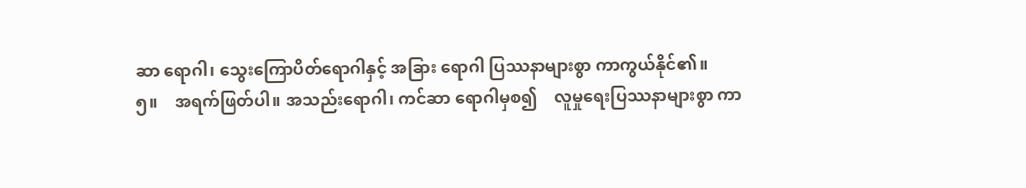ဆာ ရောဂါ၊ သွေးကြောပိတ်ရောဂါနှင့် အခြား ရောဂါ ပြဿနာများစွာ ကာကွယ်နိုင်၏။
၅။    အရက်ဖြတ်ပါ။ အသည်းရောဂါ၊ ကင်ဆာ ရောဂါမှစ၍    လူမှုရေးပြဿနာများစွာ ကာ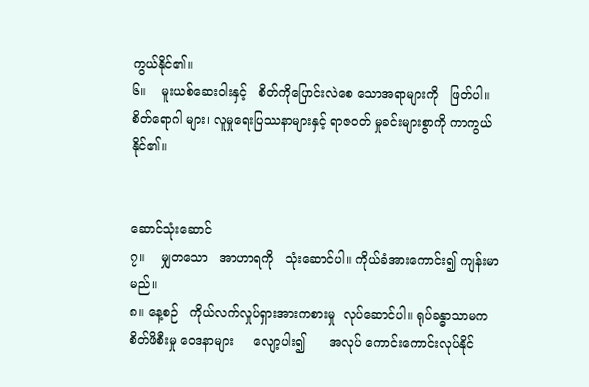ကွယ်နိုင်၏။
၆။    မူးယစ်ဆေးဝါးနှင့်   စိတ်ကိုပြောင်းလဲစေ သောအရာများကို   ဖြတ်ပါ။   စိတ်ရောဂါ များ၊ လူမှုရေးပြဿနာများနှင့် ရာဇဝတ် မှုခင်းများစွာကို ကာကွယ်နိုင်၏။


ဆောင်သုံးဆောင်
၇။    မျှတသော   အာဟာရကို   သုံးဆောင်ပါ။ ကိုယ်ခံအားကောင်း၍ ကျန်းမာမည်။
၈။ နေ့စဉ်   ကိုယ်လက်လှုပ်ရှားအားကစားမှု  လုပ်ဆောင်ပါ။ ရုပ်ခန္ဓာသာမက စိတ်ဖိစီးမှု ဝေဒနာများ     လျော့ပါး၍      အလုပ် ကောင်းကောင်းလုပ်နိုင်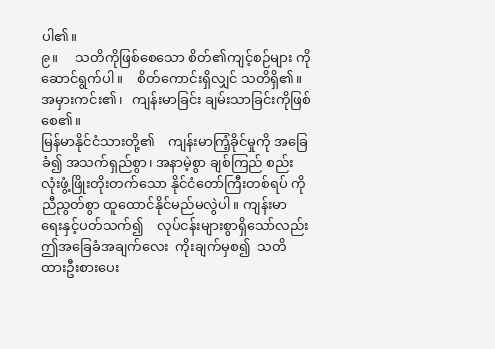ပါ၏။
၉။     သတိကိုဖြစ်စေသော စိတ်၏ကျင့်စဉ်များ ကို    ဆောင်ရွက်ပါ။    စိတ်ကောင်းရှိလျှင် သတိရှိ၏။   အမှားကင်း၏၊   ကျန်းမာခြင်း ချမ်းသာခြင်းကိုဖြစ်စေ၏။
မြန်မာနိုင်ငံသားတို့၏    ကျန်းမာကြံ့ခိုင်မှုကို အခြေခံ၍ အသက်ရှည်စွာ၊ အနာမဲ့စွာ ချစ်ကြည် စည်းလုံးဖွံ့ဖြိုးတိုးတက်သော နိုင်ငံတော်ကြီးတစ်ရပ် ကို ညီညွတ်စွာ ထူထောင်နိုင်မည်မလွဲပါ။ ကျန်းမာ ရေးနှင့်ပတ်သက်၍    လုပ်ငန်းများစွာရှိသော်လည်း ဤအခြေခံအချက်လေး  ကိုးချက်မှစ၍  သတိ ထားဦးစားပေး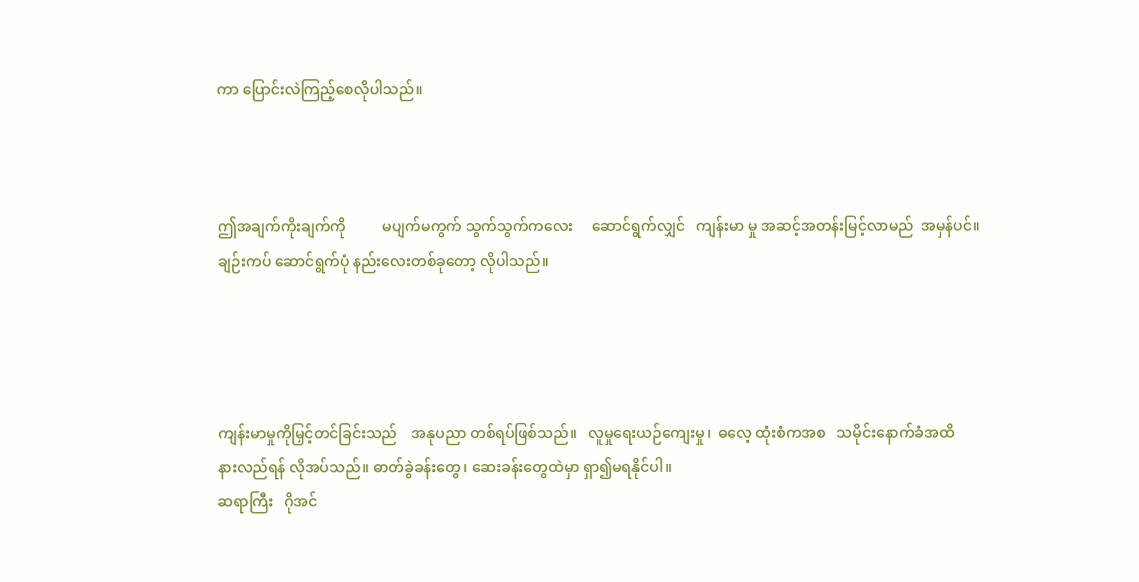ကာ ပြောင်းလဲကြည့်စေလိုပါသည်။



ဤအချက်ကိုးချက်ကို          မပျက်မကွက် သွက်သွက်ကလေး     ဆောင်ရွက်လျှင်   ကျန်းမာ မှု အဆင့်အတန်းမြင့်လာမည်  အမှန်ပင်။ ချဉ်းကပ် ဆောင်ရွက်ပုံ နည်းလေးတစ်ခုတော့ လိုပါသည်။




ကျန်းမာမှုကိုမြှင့်တင်ခြင်းသည်    အနုပညာ တစ်ရပ်ဖြစ်သည်။   လူမှုရေးယဉ်ကျေးမှု၊  ဓလေ့ ထုံးစံကအစ   သမိုင်းနောက်ခံအထိ   နားလည်ရန် လိုအပ်သည်။ ဓာတ်ခွဲခန်းတွေ၊ ဆေးခန်းတွေထဲမှာ ရှာ၍မရနိုင်ပါ။
ဆရာကြီး   ဂိုအင်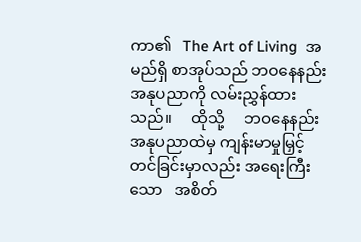ကာ၏   The Art of Living  အမည်ရှိ စာအုပ်သည် ဘဝနေနည်းအနုပညာကို လမ်းညွှန်ထားသည်။     ထိုသို့     ဘဝနေနည်း အနုပညာထဲမှ ကျန်းမာမှုမြှင့်တင်ခြင်းမှာလည်း အရေးကြီးသော   အစိတ်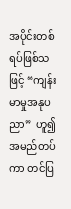အပိုင်းတစ်ရပ်ဖြစ်သဖြင့် “ကျန်းမာမှုအနုပညာ”  ဟူ၍   အမည်တပ်ကာ တင်ပြ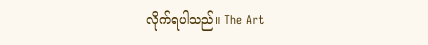လိုက်ရပါသည်။ The Art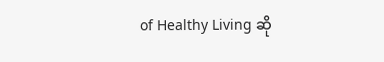of Healthy Living ဆို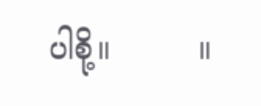ပါစို့။         ။